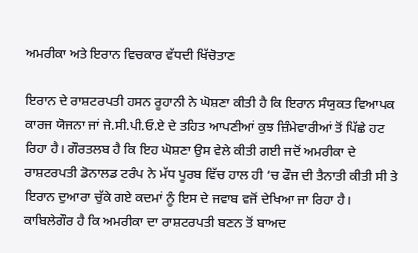ਅਮਰੀਕਾ ਅਤੇ ਇਰਾਨ ਵਿਚਕਾਰ ਵੱਧਦੀ ਖਿੱਚੋਤਾਣ

ਇਰਾਨ ਦੇ ਰਾਸ਼ਟਰਪਤੀ ਹਸਨ ਰੂਹਾਨੀ ਨੇ ਘੋਸ਼ਣਾ ਕੀਤੀ ਹੈ ਕਿ ਇਰਾਨ ਸੰਯੁਕਤ ਵਿਆਪਕ ਕਾਰਜ ਯੋਜਨਾ ਜਾਂ ਜੇ.ਸੀ.ਪੀ.ਓ.ਏ ਦੇ ਤਹਿਤ ਆਪਣੀਆਂ ਕੁਝ ਜ਼ਿੰਮੇਵਾਰੀਆਂ ਤੋਂ ਪਿੱਛੇ ਹਟ ਰਿਹਾ ਹੈ। ਗੌਰਤਲਬ ਹੈ ਕਿ ਇਹ ਘੋਸ਼ਣਾ ਉਸ ਵੇਲੇ ਕੀਤੀ ਗਈ ਜਦੋਂ ਅਮਰੀਕਾ ਦੇ ਰਾਸ਼ਟਰਪਤੀ ਡੋਨਾਲਡ ਟਰੰਪ ਨੇ ਮੱਧ ਪੂਰਬ ਵਿੱਚ ਹਾਲ ਹੀ ‘ਚ ਫੌਜ ਦੀ ਤੈਨਾਤੀ ਕੀਤੀ ਸੀ ਤੇ ਇਰਾਨ ਦੁਆਰਾ ਚੁੱਕੇ ਗਏ ਕਦਮਾਂ ਨੂੰ ਇਸ ਦੇ ਜਵਾਬ ਵਜੋਂ ਦੇਖਿਆ ਜਾ ਰਿਹਾ ਹੈ। ਕਾਬਿਲੇਗੌਰ ਹੈ ਕਿ ਅਮਰੀਕਾ ਦਾ ਰਾਸ਼ਟਰਪਤੀ ਬਣਨ ਤੋਂ ਬਾਅਦ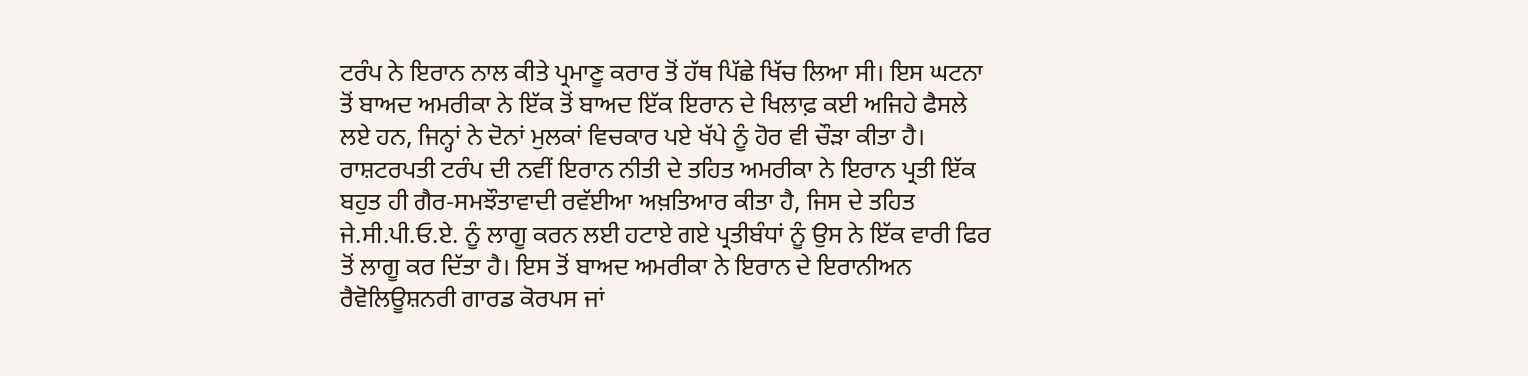ਟਰੰਪ ਨੇ ਇਰਾਨ ਨਾਲ ਕੀਤੇ ਪ੍ਰਮਾਣੂ ਕਰਾਰ ਤੋਂ ਹੱਥ ਪਿੱਛੇ ਖਿੱਚ ਲਿਆ ਸੀ। ਇਸ ਘਟਨਾ ਤੋਂ ਬਾਅਦ ਅਮਰੀਕਾ ਨੇ ਇੱਕ ਤੋਂ ਬਾਅਦ ਇੱਕ ਇਰਾਨ ਦੇ ਖਿਲਾਫ਼ ਕਈ ਅਜਿਹੇ ਫੈਸਲੇ ਲਏ ਹਨ, ਜਿਨ੍ਹਾਂ ਨੇ ਦੋਨਾਂ ਮੁਲਕਾਂ ਵਿਚਕਾਰ ਪਏ ਖੱਪੇ ਨੂੰ ਹੋਰ ਵੀ ਚੌੜਾ ਕੀਤਾ ਹੈ।
ਰਾਸ਼ਟਰਪਤੀ ਟਰੰਪ ਦੀ ਨਵੀਂ ਇਰਾਨ ਨੀਤੀ ਦੇ ਤਹਿਤ ਅਮਰੀਕਾ ਨੇ ਇਰਾਨ ਪ੍ਰਤੀ ਇੱਕ ਬਹੁਤ ਹੀ ਗੈਰ-ਸਮਝੌਤਾਵਾਦੀ ਰਵੱਈਆ ਅਖ਼ਤਿਆਰ ਕੀਤਾ ਹੈ, ਜਿਸ ਦੇ ਤਹਿਤ ਜੇ.ਸੀ.ਪੀ.ਓ.ਏ. ਨੂੰ ਲਾਗੂ ਕਰਨ ਲਈ ਹਟਾਏ ਗਏ ਪ੍ਰਤੀਬੰਧਾਂ ਨੂੰ ਉਸ ਨੇ ਇੱਕ ਵਾਰੀ ਫਿਰ ਤੋਂ ਲਾਗੂ ਕਰ ਦਿੱਤਾ ਹੈ। ਇਸ ਤੋਂ ਬਾਅਦ ਅਮਰੀਕਾ ਨੇ ਇਰਾਨ ਦੇ ਇਰਾਨੀਅਨ ਰੈਵੋਲਿਊਸ਼ਨਰੀ ਗਾਰਡ ਕੋਰਪਸ ਜਾਂ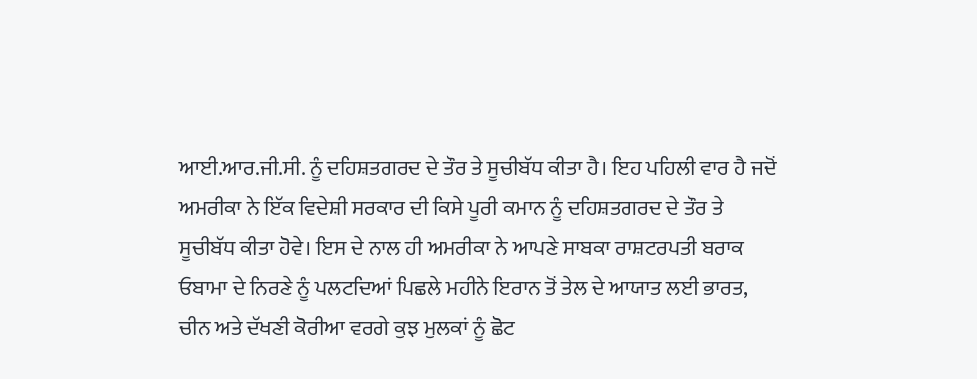ਆਈ.ਆਰ.ਜੀ.ਸੀ. ਨੂੰ ਦਹਿਸ਼ਤਗਰਦ ਦੇ ਤੌਰ ਤੇ ਸੂਚੀਬੱਧ ਕੀਤਾ ਹੈ। ਇਹ ਪਹਿਲੀ ਵਾਰ ਹੈ ਜਦੋਂ ਅਮਰੀਕਾ ਨੇ ਇੱਕ ਵਿਦੇਸ਼ੀ ਸਰਕਾਰ ਦੀ ਕਿਸੇ ਪੂਰੀ ਕਮਾਨ ਨੂੰ ਦਹਿਸ਼ਤਗਰਦ ਦੇ ਤੌਰ ਤੇ ਸੂਚੀਬੱਧ ਕੀਤਾ ਹੋਵੇ। ਇਸ ਦੇ ਨਾਲ ਹੀ ਅਮਰੀਕਾ ਨੇ ਆਪਣੇ ਸਾਬਕਾ ਰਾਸ਼ਟਰਪਤੀ ਬਰਾਕ ਓਬਾਮਾ ਦੇ ਨਿਰਣੇ ਨੂੰ ਪਲਟਦਿਆਂ ਪਿਛਲੇ ਮਹੀਨੇ ਇਰਾਨ ਤੋਂ ਤੇਲ ਦੇ ਆਯਾਤ ਲਈ ਭਾਰਤ, ਚੀਨ ਅਤੇ ਦੱਖਣੀ ਕੋਰੀਆ ਵਰਗੇ ਕੁਝ ਮੁਲਕਾਂ ਨੂੰ ਛੋਟ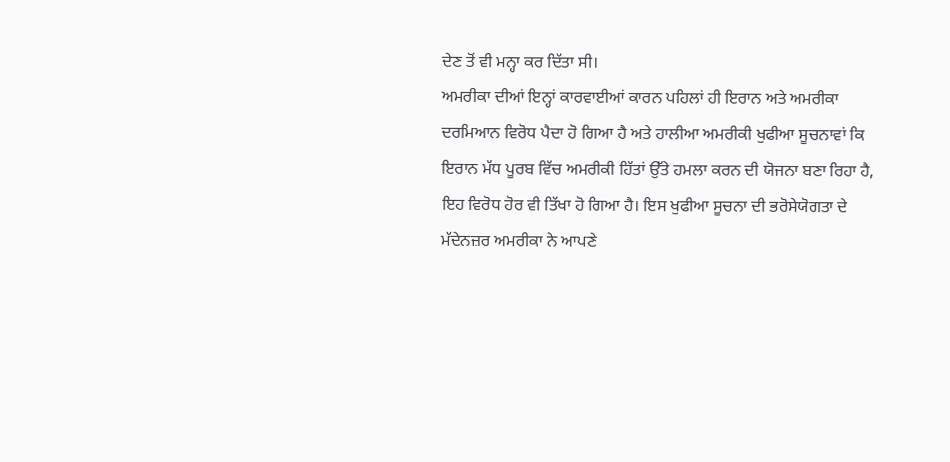ਦੇਣ ਤੋਂ ਵੀ ਮਨ੍ਹਾ ਕਰ ਦਿੱਤਾ ਸੀ।
ਅਮਰੀਕਾ ਦੀਆਂ ਇਨ੍ਹਾਂ ਕਾਰਵਾਈਆਂ ਕਾਰਨ ਪਹਿਲਾਂ ਹੀ ਇਰਾਨ ਅਤੇ ਅਮਰੀਕਾ ਦਰਮਿਆਨ ਵਿਰੋਧ ਪੈਦਾ ਹੋ ਗਿਆ ਹੈ ਅਤੇ ਹਾਲੀਆ ਅਮਰੀਕੀ ਖੁਫੀਆ ਸੂਚਨਾਵਾਂ ਕਿ ਇਰਾਨ ਮੱਧ ਪੂਰਬ ਵਿੱਚ ਅਮਰੀਕੀ ਹਿੱਤਾਂ ਉੱਤੇ ਹਮਲਾ ਕਰਨ ਦੀ ਯੋਜਨਾ ਬਣਾ ਰਿਹਾ ਹੈ, ਇਹ ਵਿਰੋਧ ਹੋਰ ਵੀ ਤਿੱਖਾ ਹੋ ਗਿਆ ਹੈ। ਇਸ ਖੁਫੀਆ ਸੂਚਨਾ ਦੀ ਭਰੋਸੇਯੋਗਤਾ ਦੇ ਮੱਦੇਨਜ਼ਰ ਅਮਰੀਕਾ ਨੇ ਆਪਣੇ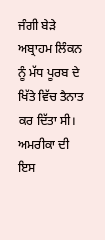ਜੰਗੀ ਬੇੜੇ ਅਬ੍ਰਾਹਮ ਲਿੰਕਨ ਨੂੰ ਮੱਧ ਪੂਰਬ ਦੇ ਖਿੱਤੇ ਵਿੱਚ ਤੈਨਾਤ ਕਰ ਦਿੱਤਾ ਸੀ। ਅਮਰੀਕਾ ਦੀ ਇਸ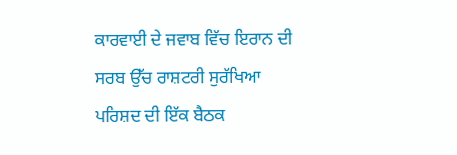ਕਾਰਵਾਈ ਦੇ ਜਵਾਬ ਵਿੱਚ ਇਰਾਨ ਦੀ ਸਰਬ ਉੱਚ ਰਾਸ਼ਟਰੀ ਸੁਰੱਖਿਆ ਪਰਿਸ਼ਦ ਦੀ ਇੱਕ ਬੈਠਕ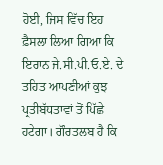ਹੋਈ, ਜਿਸ ਵਿੱਚ ਇਹ ਫ਼ੈਸਲਾ ਲਿਆ ਗਿਆ ਕਿ ਇਰਾਨ ਜੇ.ਸੀ.ਪੀ.ਓ.ਏ. ਦੇ ਤਹਿਤ ਆਪਣੀਆਂ ਕੁਝ ਪ੍ਰਤੀਬੱਧਤਾਵਾਂ ਤੋਂ ਪਿੱਛੇ ਹਟੇਗਾ। ਗੌਰਤਲਬ ਹੈ ਕਿ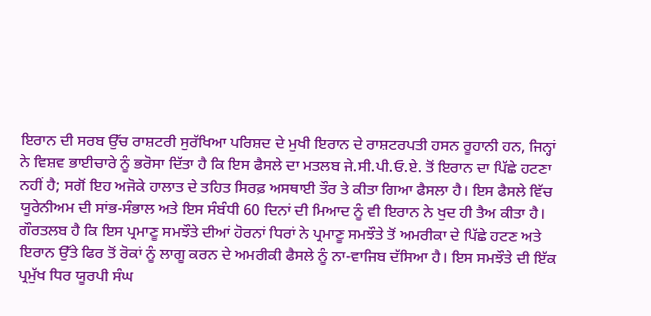ਇਰਾਨ ਦੀ ਸਰਬ ਉੱਚ ਰਾਸ਼ਟਰੀ ਸੁਰੱਖਿਆ ਪਰਿਸ਼ਦ ਦੇ ਮੁਖੀ ਇਰਾਨ ਦੇ ਰਾਸ਼ਟਰਪਤੀ ਹਸਨ ਰੂਹਾਨੀ ਹਨ, ਜਿਨ੍ਹਾਂ ਨੇ ਵਿਸ਼ਵ ਭਾਈਚਾਰੇ ਨੂੰ ਭਰੋਸਾ ਦਿੱਤਾ ਹੈ ਕਿ ਇਸ ਫੈਸਲੇ ਦਾ ਮਤਲਬ ਜੇ.ਸੀ.ਪੀ.ਓ.ਏ. ਤੋਂ ਇਰਾਨ ਦਾ ਪਿੱਛੇ ਹਟਣਾ ਨਹੀਂ ਹੈ; ਸਗੋਂ ਇਹ ਅਜੋਕੇ ਹਾਲਾਤ ਦੇ ਤਹਿਤ ਸਿਰਫ਼ ਅਸਥਾਈ ਤੌਰ ਤੇ ਕੀਤਾ ਗਿਆ ਫੈਸਲਾ ਹੈ। ਇਸ ਫੈਸਲੇ ਵਿੱਚ ਯੂਰੇਨੀਅਮ ਦੀ ਸਾਂਭ-ਸੰਭਾਲ ਅਤੇ ਇਸ ਸੰਬੰਧੀ 60 ਦਿਨਾਂ ਦੀ ਮਿਆਦ ਨੂੰ ਵੀ ਇਰਾਨ ਨੇ ਖੁਦ ਹੀ ਤੈਅ ਕੀਤਾ ਹੈ।
ਗੌਰਤਲਬ ਹੈ ਕਿ ਇਸ ਪ੍ਰਮਾਣੂ ਸਮਝੌਤੇ ਦੀਆਂ ਹੋਰਨਾਂ ਧਿਰਾਂ ਨੇ ਪ੍ਰਮਾਣੂ ਸਮਝੌਤੇ ਤੋਂ ਅਮਰੀਕਾ ਦੇ ਪਿੱਛੇ ਹਟਣ ਅਤੇ ਇਰਾਨ ਉੱਤੇ ਫਿਰ ਤੋਂ ਰੋਕਾਂ ਨੂੰ ਲਾਗੂ ਕਰਨ ਦੇ ਅਮਰੀਕੀ ਫੈਸਲੇ ਨੂੰ ਨਾ-ਵਾਜਿਬ ਦੱਸਿਆ ਹੈ। ਇਸ ਸਮਝੌਤੇ ਦੀ ਇੱਕ ਪ੍ਰਮੁੱਖ ਧਿਰ ਯੂਰਪੀ ਸੰਘ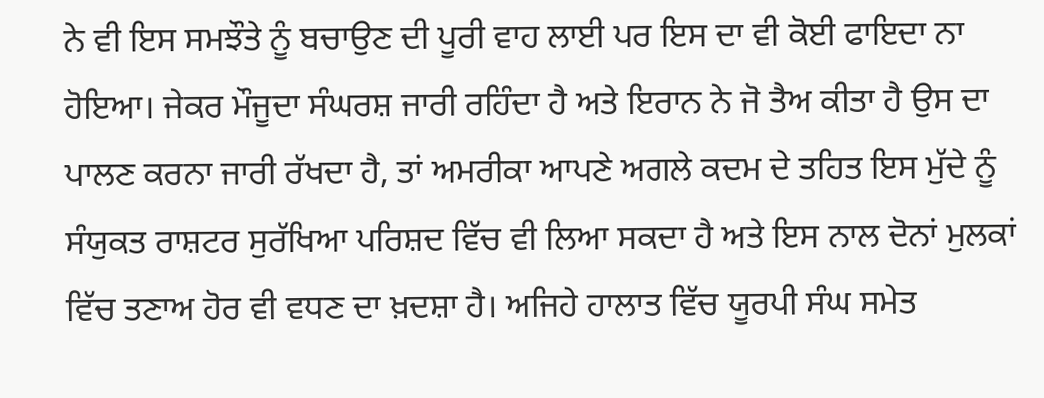ਨੇ ਵੀ ਇਸ ਸਮਝੌਤੇ ਨੂੰ ਬਚਾਉਣ ਦੀ ਪੂਰੀ ਵਾਹ ਲਾਈ ਪਰ ਇਸ ਦਾ ਵੀ ਕੋਈ ਫਾਇਦਾ ਨਾ ਹੋਇਆ। ਜੇਕਰ ਮੌਜੂਦਾ ਸੰਘਰਸ਼ ਜਾਰੀ ਰਹਿੰਦਾ ਹੈ ਅਤੇ ਇਰਾਨ ਨੇ ਜੋ ਤੈਅ ਕੀਤਾ ਹੈ ਉਸ ਦਾ ਪਾਲਣ ਕਰਨਾ ਜਾਰੀ ਰੱਖਦਾ ਹੈ, ਤਾਂ ਅਮਰੀਕਾ ਆਪਣੇ ਅਗਲੇ ਕਦਮ ਦੇ ਤਹਿਤ ਇਸ ਮੁੱਦੇ ਨੂੰ ਸੰਯੁਕਤ ਰਾਸ਼ਟਰ ਸੁਰੱਖਿਆ ਪਰਿਸ਼ਦ ਵਿੱਚ ਵੀ ਲਿਆ ਸਕਦਾ ਹੈ ਅਤੇ ਇਸ ਨਾਲ ਦੋਨਾਂ ਮੁਲਕਾਂ ਵਿੱਚ ਤਣਾਅ ਹੋਰ ਵੀ ਵਧਣ ਦਾ ਖ਼ਦਸ਼ਾ ਹੈ। ਅਜਿਹੇ ਹਾਲਾਤ ਵਿੱਚ ਯੂਰਪੀ ਸੰਘ ਸਮੇਤ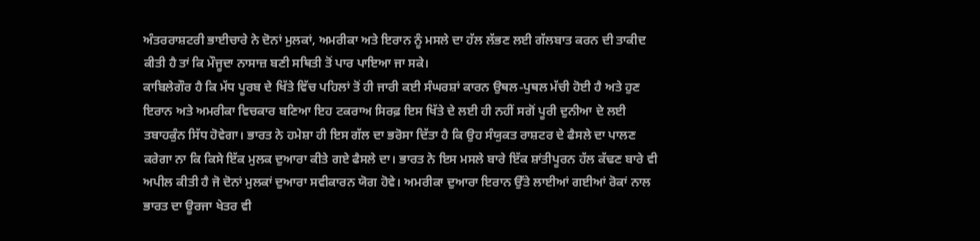ਅੰਤਰਰਾਸ਼ਟਰੀ ਭਾਈਚਾਰੇ ਨੇ ਦੋਨਾਂ ਮੁਲਕਾਂ, ਅਮਰੀਕਾ ਅਤੇ ਇਰਾਨ ਨੂੰ ਮਸਲੇ ਦਾ ਹੱਲ ਲੱਭਣ ਲਈ ਗੱਲਬਾਤ ਕਰਨ ਦੀ ਤਾਕੀਦ ਕੀਤੀ ਹੈ ਤਾਂ ਕਿ ਮੌਜੂਦਾ ਨਾਸਾਜ਼ ਬਣੀ ਸਥਿਤੀ ਤੋਂ ਪਾਰ ਪਾਇਆ ਜਾ ਸਕੇ।
ਕਾਬਿਲੇਗੌਰ ਹੈ ਕਿ ਮੱਧ ਪੂਰਬ ਦੇ ਖਿੱਤੇ ਵਿੱਚ ਪਹਿਲਾਂ ਤੋਂ ਹੀ ਜਾਰੀ ਕਈ ਸੰਘਰਸ਼ਾਂ ਕਾਰਨ ਉਥਲ-ਪੁਥਲ ਮੱਚੀ ਹੋਈ ਹੈ ਅਤੇ ਹੁਣ ਇਰਾਨ ਅਤੇ ਅਮਰੀਕਾ ਵਿਚਕਾਰ ਬਣਿਆ ਇਹ ਟਕਰਾਅ ਸਿਰਫ਼ ਇਸ ਖਿੱਤੇ ਦੇ ਲਈ ਹੀ ਨਹੀਂ ਸਗੋਂ ਪੂਰੀ ਦੁਨੀਆ ਦੇ ਲਈ ਤਬਾਹਕੁੰਨ ਸਿੱਧ ਹੋਵੇਗਾ। ਭਾਰਤ ਨੇ ਹਮੇਸ਼ਾ ਹੀ ਇਸ ਗੱਲ ਦਾ ਭਰੋਸਾ ਦਿੱਤਾ ਹੈ ਕਿ ਉਹ ਸੰਯੁਕਤ ਰਾਸ਼ਟਰ ਦੇ ਫੈਸਲੇ ਦਾ ਪਾਲਣ ਕਰੇਗਾ ਨਾ ਕਿ ਕਿਸੇ ਇੱਕ ਮੁਲਕ ਦੁਆਰਾ ਕੀਤੇ ਗਏ ਫੈਸਲੇ ਦਾ। ਭਾਰਤ ਨੇ ਇਸ ਮਸਲੇ ਬਾਰੇ ਇੱਕ ਸ਼ਾਂਤੀਪੂਰਨ ਹੱਲ ਕੱਢਣ ਬਾਰੇ ਵੀ ਅਪੀਲ ਕੀਤੀ ਹੈ ਜੋ ਦੋਨਾਂ ਮੁਲਕਾਂ ਦੁਆਰਾ ਸਵੀਕਾਰਨ ਯੋਗ ਹੋਵੇ। ਅਮਰੀਕਾ ਦੁਆਰਾ ਇਰਾਨ ਉੱਤੇ ਲਾਈਆਂ ਗਈਆਂ ਰੋਕਾਂ ਨਾਲ ਭਾਰਤ ਦਾ ਊਰਜਾ ਖੇਤਰ ਵੀ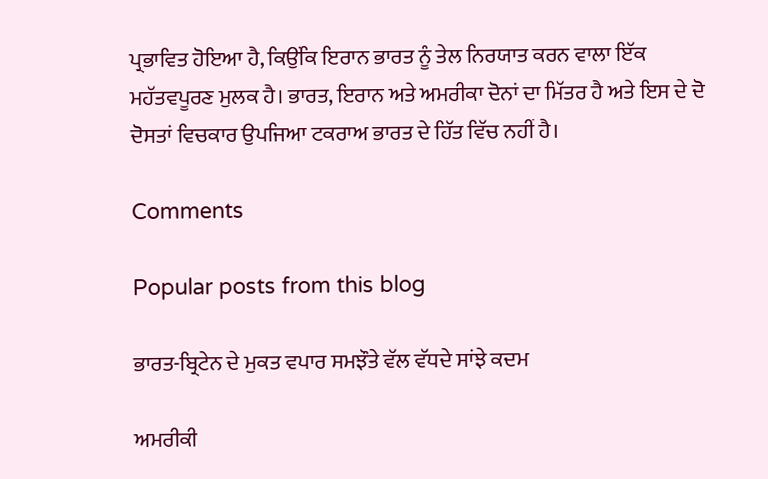ਪ੍ਰਭਾਵਿਤ ਹੋਇਆ ਹੈ, ਕਿਉਂਕਿ ਇਰਾਨ ਭਾਰਤ ਨੂੰ ਤੇਲ ਨਿਰਯਾਤ ਕਰਨ ਵਾਲਾ ਇੱਕ ਮਹੱਤਵਪੂਰਣ ਮੁਲਕ ਹੈ। ਭਾਰਤ, ਇਰਾਨ ਅਤੇ ਅਮਰੀਕਾ ਦੋਨਾਂ ਦਾ ਮਿੱਤਰ ਹੈ ਅਤੇ ਇਸ ਦੇ ਦੋ ਦੋਸਤਾਂ ਵਿਚਕਾਰ ਉਪਜਿਆ ਟਕਰਾਅ ਭਾਰਤ ਦੇ ਹਿੱਤ ਵਿੱਚ ਨਹੀਂ ਹੈ।

Comments

Popular posts from this blog

ਭਾਰਤ-ਬ੍ਰਿਟੇਨ ਦੇ ਮੁਕਤ ਵਪਾਰ ਸਮਝੌਤੇ ਵੱਲ ਵੱਧਦੇ ਸਾਂਝੇ ਕਦਮ

ਅਮਰੀਕੀ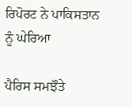ਰਿਪੋਰਟ ਨੇ ਪਾਕਿਸਤਾਨ ਨੂੰ ਘੇਰਿਆ

ਪੈਰਿਸ ਸਮਝੌਤੇ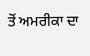ਤੋਂ ਅਮਰੀਕਾ ਦਾ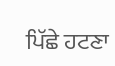ਪਿੱਛੇ ਹਟਣਾ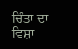ਚਿੰਤਾ ਦਾ ਵਿਸ਼ਾ